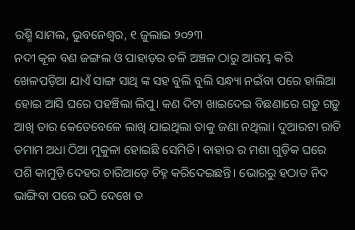ରଶ୍ମି ସାମଲ, ଭୁବନେଶ୍ଵର, ୧ ଜୁଲାଇ ୨୦୨୩
ନଦୀ କୂଳ ବଣ ଜଙ୍ଗଲ ଓ ପାହାଡ଼ର ତଳି ଅଞ୍ଚଳ ଠାରୁ ଆରମ୍ଭ କରି ଖେଳପଡ଼ିଆ ଯାଏଁ ସାଙ୍ଗ ସାଥି ଙ୍କ ସହ ବୁଲି ବୁଲି ସନ୍ଧ୍ୟା ନଇଁବା ପରେ ହାଲିଆ ହୋଇ ଆସି ଘରେ ପହଞ୍ଚିଲା ଲିପୁ। କଣ ଦିଟା ଖାଇଦେଇ ବିଛଣାରେ ଗଡ଼ୁ ଗଡ଼ୁ ଆଖି ତାର କେତେବେଳେ ଲାଖି ଯାଇଥିଲା ତାକୁ ଜଣା ନଥିଲା। ଦୁଆରଟା ରାତି ତମାମ ଅଧା ଠିଆ ମୁକୁଳା ହୋଇଛି ସେମିତି। ବାହାର ର ମଶା ଗୁଡ଼ିକ ଘରେ ପଶି କାମୁଡ଼ି ଦେହର ଚାରିଆଡ଼େ ଚିହ୍ନ କରିଦେଇଛନ୍ତି। ଭୋରରୁ ହଠାତ ନିଦ ଭାଙ୍ଗିବା ପରେ ଉଠି ଦେଖେ ତ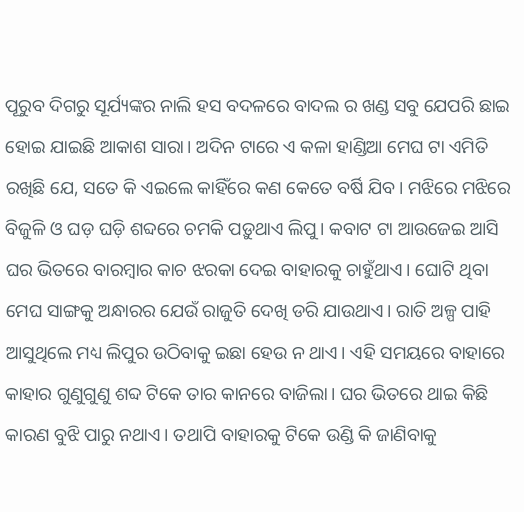ପୂରୁବ ଦିଗରୁ ସୂର୍ଯ୍ୟଙ୍କର ନାଲି ହସ ବଦଳରେ ବାଦଲ ର ଖଣ୍ଡ ସବୁ ଯେପରି ଛାଇ ହୋଇ ଯାଇଛି ଆକାଶ ସାରା। ଅଦିନ ଟାରେ ଏ କଳା ହାଣ୍ଡିଆ ମେଘ ଟା ଏମିତି ରଖିଛି ଯେ, ସତେ କି ଏଇଲେ କାହିଁରେ କଣ କେତେ ବର୍ଷି ଯିବ। ମଝିରେ ମଝିରେ ବିଜୁଳି ଓ ଘଡ଼ ଘଡ଼ି ଶବ୍ଦରେ ଚମକି ପଡ଼ୁଥାଏ ଲିପୁ। କବାଟ ଟା ଆଉଜେଇ ଆସି ଘର ଭିତରେ ବାରମ୍ବାର କାଚ ଝରକା ଦେଇ ବାହାରକୁ ଚାହୁଁଥାଏ। ଘୋଟି ଥିବା ମେଘ ସାଙ୍ଗକୁ ଅନ୍ଧାରର ଯେଉଁ ରାଜୁତି ଦେଖି ଡରି ଯାଉଥାଏ। ରାତି ଅଳ୍ପ ପାହି ଆସୁଥିଲେ ମଧ୍ୟ ଲିପୁର ଉଠିବାକୁ ଇଛା ହେଉ ନ ଥାଏ। ଏହି ସମୟରେ ବାହାରେ କାହାର ଗୁଣୁଗୁଣୁ ଶବ୍ଦ ଟିକେ ତାର କାନରେ ବାଜିଲା। ଘର ଭିତରେ ଥାଇ କିଛି କାରଣ ବୁଝି ପାରୁ ନଥାଏ। ତଥାପି ବାହାରକୁ ଟିକେ ଉଣ୍ଡି କି ଜାଣିବାକୁ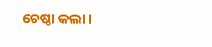ଚେଷ୍ଠା କଲା।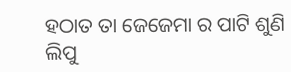ହଠାତ ତା ଜେଜେମା ର ପାଟି ଶୁଣି ଲିପୁ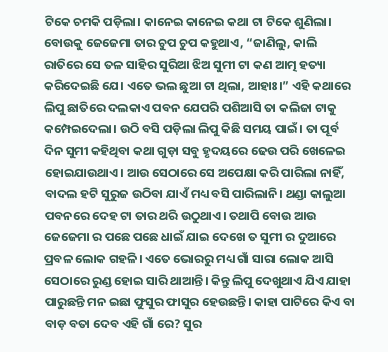ଟିକେ ଚମକି ପଡ଼ିଲା। କାନେଇ କାନେଇ କଥା ଟା ଟିକେ ଶୁଣିଲା। ବୋଉକୁ ଜେଜେମା ତାର ଚୁପ ଚୁପ କହୁଥାଏ, “ଜାଣିଲୁ, କାଲି ରାତିରେ ସେ ତଳ ସାହିର ସୁରିଆ ଝିଅ ସୁମୀ ଟା କଣ ଆତ୍ମ ହତ୍ୟା କରିଦେଇଛି ଯେ। ଏତେ ଭଲ ଛୁଆ ଟା ଥିଲା, ଆହାଃ।” ଏହି କଥାରେ ଲିପୁ ଛାତିରେ ଦଲକାଏ ପବନ ଯେପରି ପଶିଆସି ତା କଲିଜା ଟାକୁ କମ୍ପେଇଦେଲା। ଉଠି ବସି ପଡ଼ିଲା ଲିପୁ କିଛି ସମୟ ପାଇଁ। ତା ପୂର୍ବ ଦିନ ସୁମୀ କହିଥିବା କଥା ଗୁଡ଼ା ସବୁ ହୃଦୟରେ ଢେଉ ପରି ଖେଳେଇ ହୋଇଯାଉଥାଏ। ଆଉ ସେଠାରେ ସେ ଅପେକ୍ଷା କରି ପାରିଲା ନାହିଁ, ବାଦଲ ହଟି ସୁରୁଜ ଉଠିବା ଯାଏଁ ମଧ୍ୟ ବସି ପାରିଲାନି। ଥଣ୍ଡା କାଲୁଆ ପବନରେ ଦେହ ଟା ତାର ଥରି ଉଠୁଥାଏ। ତଥାପି ବୋଉ ଆଉ ଜେଜେମା ର ପଛେ ପଛେ ଧାଇଁ ଯାଇ ଦେଖେ ତ ସୁମୀ ର ଦୁଆରେ ପ୍ରବଳ ଲୋକ ଗହଳି। ଏତେ ଭୋରରୁ ମଧ୍ୟ ଗାଁ ସାରା ଲୋକ ଆସି ସେଠାରେ ରୁଣ୍ଡ ହୋଇ ସାରି ଥାଆନ୍ତି। କିନ୍ତୁ ଲିପୁ ଦେଖୁଥାଏ ଯିଏ ଯାହା ପାରୁଛନ୍ତି ମନ ଇଛା ଫୁସୁର ଫାସୁର ହେଉଛନ୍ତି। କାହା ପାଟିରେ କିଏ ବା ବାଡ଼ ବତା ଦେବ ଏହି ଗାଁ ରେ? ସୁର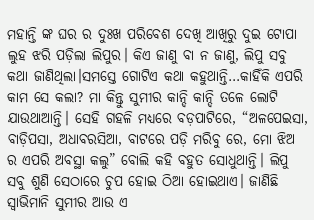ମହାନ୍ତି ଙ୍କ ଘର ର ଦୁଃଖ ପରିବେଶ ଦେଖି ଆଖିରୁ ଦୁଇ ଟୋପା ଲୁହ ଝରି ପଡ଼ିଲା ଲିପୁର। କିଏ ଜାଣୁ ବା ନ ଜାଣୁ, ଲିପୁ ସବୁ କଥା ଜାଣିଥିଲା।ସମସ୍ତେ ଗୋଟିଏ କଥା କହୁଥାନ୍ତି…କାହିଁକି ଏପରି କାମ ସେ କଲା? ମା କିନ୍ତୁ ସୁମୀର କାନ୍ଦି କାନ୍ଦି ତଳେ ଲୋଟି ଯାଉଥାଆନ୍ତି। ସେହି ଗହଳି ମଧ୍ୟରେ ବଡ଼ପାଟିରେ, “ଅଳପେଇସା, ବାଡ଼ିପସା, ଅଧାବରସିଆ, ବାଟରେ ପଡ଼ି ମରିବୁ ରେ, ମୋ ଝିଅ ର ଏପରି ଅବସ୍ଥା କଲୁ” ବୋଲି କହି ବହୁତ ସୋଧୁଥାନ୍ତି। ଲିପୁ ସବୁ ଶୁଣି ସେଠାରେ ଚୁପ ହୋଇ ଠିଆ ହୋଇଥାଏ। ଜାଣିଛି ସ୍ୱାଭିମାନି ସୁମୀର ଆଉ ଏ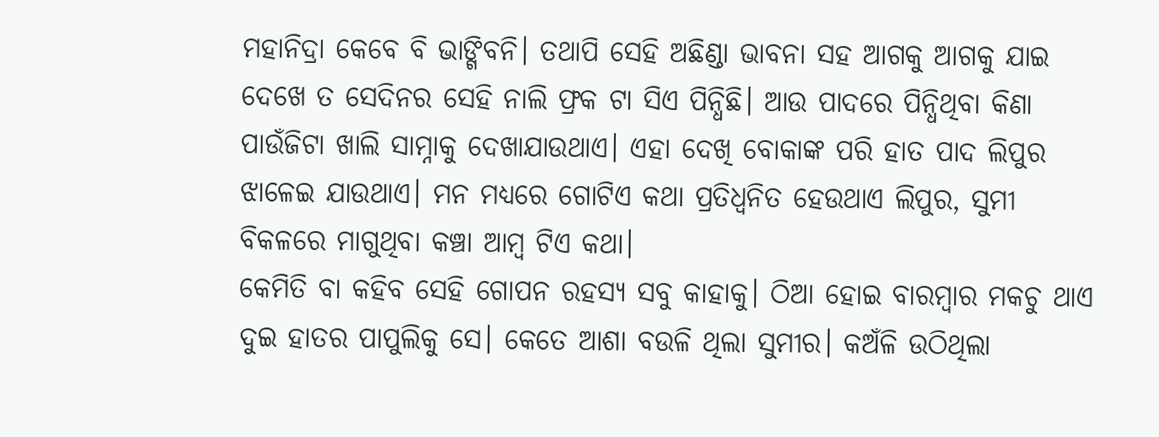ମହାନିଦ୍ରା କେବେ ବି ଭାଙ୍ଗିବନି। ତଥାପି ସେହି ଅଛିଣ୍ଡା ଭାବନା ସହ ଆଗକୁ ଆଗକୁ ଯାଇ ଦେଖେ ତ ସେଦିନର ସେହି ନାଲି ଫ୍ରକ ଟା ସିଏ ପିନ୍ଧିଛି। ଆଉ ପାଦରେ ପିନ୍ଧିଥିବା କିଣା ପାଉଁଜିଟା ଖାଲି ସାମ୍ନାକୁ ଦେଖାଯାଉଥାଏ। ଏହା ଦେଖି ବୋକାଙ୍କ ପରି ହାତ ପାଦ ଲିପୁର ଝାଳେଇ ଯାଉଥାଏ। ମନ ମଧ୍ୟରେ ଗୋଟିଏ କଥା ପ୍ରତିଧ୍ବନିତ ହେଉଥାଏ ଲିପୁର, ସୁମୀ ବିକଳରେ ମାଗୁଥିବା କଞ୍ଚା ଆମ୍ବ ଟିଏ କଥା।
କେମିତି ବା କହିବ ସେହି ଗୋପନ ରହସ୍ୟ ସବୁ କାହାକୁ। ଠିଆ ହୋଇ ବାରମ୍ବାର ମକଚୁ ଥାଏ ଦୁଇ ହାତର ପାପୁଲିକୁ ସେ। କେତେ ଆଶା ବଉଳି ଥିଲା ସୁମୀର। କଅଁଳି ଉଠିଥିଲା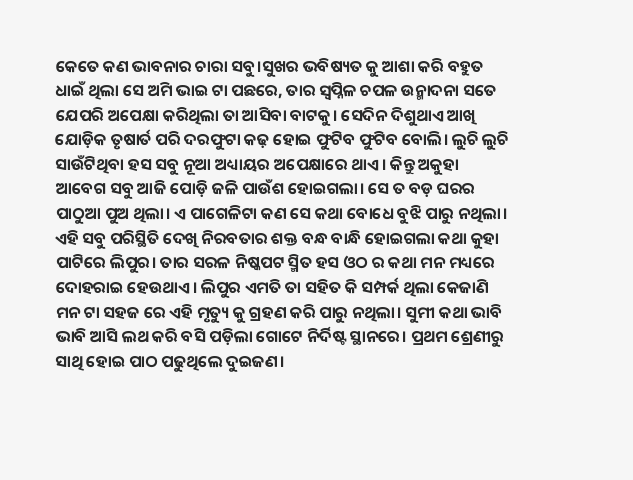କେତେ କଣ ଭାବନାର ଚାରା ସବୁ।ସୁଖର ଭବିଷ୍ୟତ କୁ ଆଶା କରି ବହୁତ ଧାଇଁ ଥିଲା ସେ ଅମି ଭାଇ ଟା ପଛରେ, ତାର ସ୍ୱପ୍ନିଳ ଚପଳ ଉନ୍ମାଦନା ସତେ ଯେପରି ଅପେକ୍ଷା କରିଥିଲା ତା ଆସିବା ବାଟକୁ। ସେଦିନ ଦିଶୁଥାଏ ଆଖି ଯୋଡ଼ିକ ତୃଷାର୍ତ ପରି ଦରଫୁଟା କଢ଼ ହୋଇ ଫୁଟିବ ଫୁଟିବ ବୋଲି। ଲୁଚି ଲୁଚି ସାଉଁଟିଥିବା ହସ ସବୁ ନୂଆ ଅଧ୍ୟାୟର ଅପେକ୍ଷାରେ ଥାଏ। କିନ୍ତୁ ଅକୁହା ଆବେଗ ସବୁ ଆଜି ପୋଡ଼ି ଜଳି ପାଉଁଶ ହୋଇଗଲା। ସେ ତ ବଡ଼ ଘରର ପାଠୁଆ ପୁଅ ଥିଲା। ଏ ପାଗେଳିଟା କଣ ସେ କଥା ବୋଧେ ବୁଝି ପାରୁ ନଥିଲା। ଏହି ସବୁ ପରିସ୍ଥିତି ଦେଖି ନିରବତାର ଶକ୍ତ ବନ୍ଧ ବାନ୍ଧି ହୋଇଗଲା କଥା କୁହା ପାଟିରେ ଲିପୁର। ତାର ସରଳ ନିଷ୍କପଟ ସ୍ମିତ ହସ ଓଠ ର କଥା ମନ ମଧ୍ୟରେ ଦୋହରାଇ ହେଉଥାଏ। ଲିପୁର ଏମତି ତା ସହିତ କି ସମ୍ପର୍କ ଥିଲା କେଜାଣି ମନ ଟା ସହଜ ରେ ଏହି ମୃତ୍ୟୁ କୁ ଗ୍ରହଣ କରି ପାରୁ ନଥିଲା। ସୁମୀ କଥା ଭାବି ଭାବି ଆସି ଲଥ କରି ବସି ପଡ଼ିଲା ଗୋଟେ ନିର୍ଦିଷ୍ଟ ସ୍ଥାନରେ। ପ୍ରଥମ ଶ୍ରେଣୀରୁ ସାଥି ହୋଇ ପାଠ ପଢୁଥିଲେ ଦୁଇଜଣ।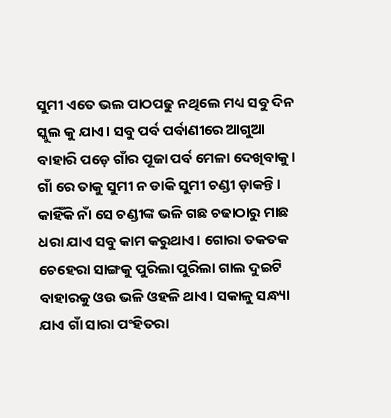ସୁମୀ ଏତେ ଭଲ ପାଠପଢୁ ନଥିଲେ ମଧ୍ୟ ସବୁ ଦିନ ସ୍କୁଲ କୁ ଯାଏ। ସବୁ ପର୍ବ ପର୍ବାଣୀରେ ଆଗୁଆ ବାହାରି ପଡ଼େ ଗାଁର ପୂଜା ପର୍ବ ମେଳା ଦେଖିବାକୁ। ଗାଁ ରେ ତାକୁ ସୁମୀ ନ ଡାକି ସୁମୀ ଚଣ୍ଡୀ ଡ଼ାକନ୍ତି। କାହିଁକି ନାଁ ସେ ଚଣ୍ଡୀଙ୍କ ଭଳି ଗଛ ଚଢାଠାରୁ ମାଛ ଧରା ଯାଏ ସବୁ କାମ କରୁଥାଏ। ଗୋରା ତକତକ ଚେହେରା ସାଙ୍ଗକୁ ପୁରିଲା ପୁରିଲା ଗାଲ ଦୁଇଟି ବାହାରକୁ ଓଉ ଭଳି ଓହଳି ଥାଏ। ସକାଳୁ ସନ୍ଧ୍ୟା ଯାଏ ଗାଁ ସାରା ପଂହିତରା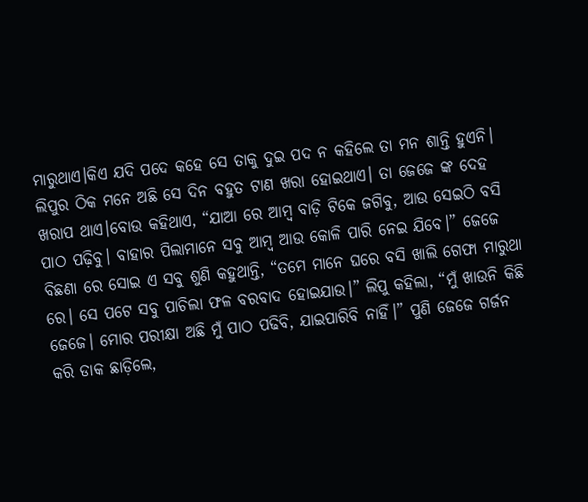ମାରୁଥାଏ।କିଏ ଯଦି ପଦେ କହେ ସେ ତାକୁ ଦୁଇ ପଦ ନ କହିଲେ ତା ମନ ଶାନ୍ତି ହୁଏନି।
ଲିପୁର ଠିକ ମନେ ଅଛି ସେ ଦିନ ବହୁତ ଟାଣ ଖରା ହୋଇଥାଏ। ତା ଜେଜେ ଙ୍କ ଦେହ ଖରାପ ଥାଏ।ବୋଉ କହିଥାଏ, “ଯାଆ ରେ ଆମ୍ବ ବାଡ଼ି ଟିକେ ଜଗିବୁ, ଆଉ ସେଇଠି ବସି ପାଠ ପଢ଼ିବୁ। ବାହାର ପିଲାମାନେ ସବୁ ଆମ୍ବ ଆଉ କୋଳି ପାରି ନେଇ ଯିବେ।” ଜେଜେ ବିଛଣା ରେ ସୋଇ ଏ ସବୁ ଶୁଣି କହୁଥାନ୍ତି, “ତମେ ମାନେ ଘରେ ବସି ଖାଲି ଗେଫା ମାରୁଥା ରେ। ସେ ପଟେ ସବୁ ପାଚିଲା ଫଳ ବରବାଦ ହୋଇଯାଉ।” ଲିପୁ କହିଲା, “ମୁଁ ଖାଉନି କିଛି ଜେଜେ। ମୋର ପରୀକ୍ଷା ଅଛି ମୁଁ ପାଠ ପଢିବି, ଯାଇପାରିବି ନାହିଁ।” ପୁଣି ଜେଜେ ଗର୍ଜନ କରି ଡାକ ଛାଡ଼ିଲେ,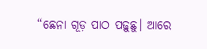“ଛେନା ଗୂଡ଼ ପାଠ ପଢ଼ୁଛୁ। ଆରେ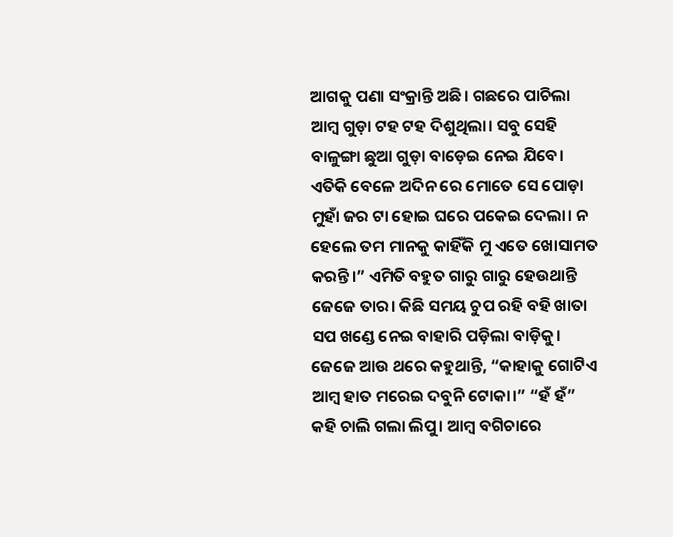ଆଗକୁ ପଣା ସଂକ୍ରାନ୍ତି ଅଛି। ଗଛରେ ପାଚିଲା ଆମ୍ବ ଗୁଡ଼ା ଟହ ଟହ ଦିଶୁଥିଲା। ସବୁ ସେହି ବାଳୁଙ୍ଗା ଛୁଆ ଗୁଡ଼ା ବାଡ଼େଇ ନେଇ ଯିବେ। ଏତିକି ବେଳେ ଅଦିନ ରେ ମୋତେ ସେ ପୋଡ଼ା ମୁହାଁ ଜର ଟା ହୋଇ ଘରେ ପକେଇ ଦେଲା। ନ ହେଲେ ତମ ମାନକୁ କାହିଁକି ମୁ ଏତେ ଖୋସାମତ କରନ୍ତି।” ଏମିତି ବହୁତ ଗାରୁ ଗାରୁ ହେଉଥାନ୍ତି ଜେଜେ ତାର। କିଛି ସମୟ ଚୁପ ରହି ବହି ଖାତା ସପ ଖଣ୍ଡେ ନେଇ ବାହାରି ପଡ଼ିଲା ବାଡ଼ିକୁ। ଜେଜେ ଆଉ ଥରେ କହୁଥାନ୍ତି, “କାହାକୁ ଗୋଟିଏ ଆମ୍ବ ହାତ ମରେଇ ଦବୁନି ଟୋକା।” “ହଁ ହଁ” କହି ଚାଲି ଗଲା ଲିପୁ। ଆମ୍ବ ବଗିଚାରେ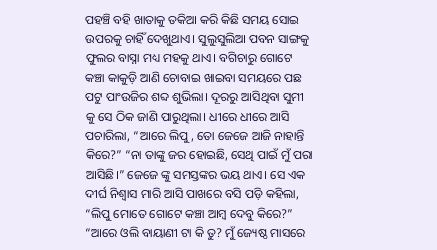ପହଞ୍ଚି ବହି ଖାତାକୁ ତକିଆ କରି କିଛି ସମୟ ସୋଇ ଉପରକୁ ଚାହିଁ ଦେଖୁଥାଏ। ସୁଲୁସୁଲିଆ ପବନ ସାଙ୍ଗକୁ ଫୁଲର ବାସ୍ନା ମଧ୍ୟ ମହକୁ ଥାଏ। ବଗିଚାରୁ ଗୋଟେ କଞ୍ଚା କାକୁଡ଼ି ଆଣି ଚୋବାଇ ଖାଇବା ସମୟରେ ପଛ ପଟୁ ପାଂଉଜିର ଶବ୍ଦ ଶୁଭିଲା। ଦୂରରୁ ଆସିଥିବା ସୁମୀ କୁ ସେ ଠିକ ଜାଣି ପାରୁଥିଲା। ଧୀରେ ଧୀରେ ଆସି ପଚାରିଲା, “ଆରେ ଲିପୁ, ତୋ ଜେଜେ ଆଜି ନାହାନ୍ତି କିରେ?” “ନା ତାଙ୍କୁ ଜର ହୋଇଛି, ସେଥି ପାଇଁ ମୁଁ ପରା ଆସିଛି।” ଜେଜେ ଙ୍କୁ ସମସ୍ତଙ୍କର ଭୟ ଥାଏ। ସେ ଏକ ଦୀର୍ଘ ନିଶ୍ଵାସ ମାରି ଆସି ପାଖରେ ବସି ପଡ଼ି କହିଲା, “ଲିପୁ ମୋତେ ଗୋଟେ କଞ୍ଚା ଆମ୍ବ ଦେବୁ କିରେ?” “ଆରେ ଓଲି ବାୟାଣୀ ଟା କି ତୁ? ମୁଁ ଜ୍ୟେଷ୍ଠ ମାସରେ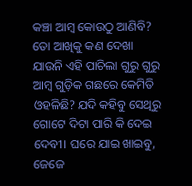କଞ୍ଚା ଆମ୍ବ କୋଉଠୁ ଆଣିବି? ତୋ ଆଖିକୁ କଣ ଦେଖା ଯାଉନି ଏହି ପାଚିଲା ଗୁରୁ ଗୁରୁ ଆମ୍ବ ଗୁଡ଼ିକ ଗଛରେ କେମିତି ଓହଳିଛି? ଯଦି କହିବୁ ସେଥିରୁ ଗୋଟେ ଦିଟା ପାରି କି ଦେଇ ଦେବୀ। ଘରେ ଯାଇ ଖାଇବୁ, ଜେଜେ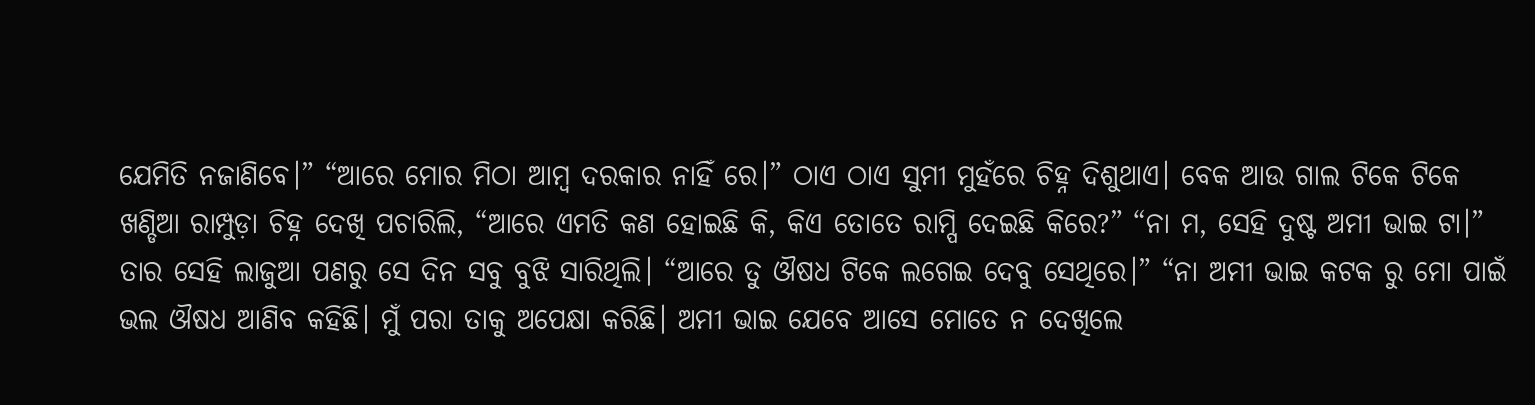ଯେମିତି ନଜାଣିବେ।” “ଆରେ ମୋର ମିଠା ଆମ୍ବ ଦରକାର ନାହିଁ ରେ।” ଠାଏ ଠାଏ ସୁମୀ ମୁହଁରେ ଚିହ୍ନ ଦିଶୁଥାଏ। ବେକ ଆଉ ଗାଲ ଟିକେ ଟିକେ ଖଣ୍ଡିଆ ରାମ୍ପୁଡ଼ା ଚିହ୍ନ ଦେଖି ପଚାରିଲି, “ଆରେ ଏମତି କଣ ହୋଇଛି କି, କିଏ ତୋତେ ରାମ୍ପି ଦେଇଛି କିରେ?” “ନା ମ, ସେହି ଦୁଷ୍ଟ ଅମୀ ଭାଇ ଟା।” ତାର ସେହି ଲାଜୁଆ ପଣରୁ ସେ ଦିନ ସବୁ ବୁଝି ସାରିଥିଲି। “ଆରେ ତୁ ଔଷଧ ଟିକେ ଲଗେଇ ଦେବୁ ସେଥିରେ।” “ନା ଅମୀ ଭାଇ କଟକ ରୁ ମୋ ପାଇଁ ଭଲ ଔଷଧ ଆଣିବ କହିଛି। ମୁଁ ପରା ତାକୁ ଅପେକ୍ଷା କରିଛି। ଅମୀ ଭାଇ ଯେବେ ଆସେ ମୋତେ ନ ଦେଖିଲେ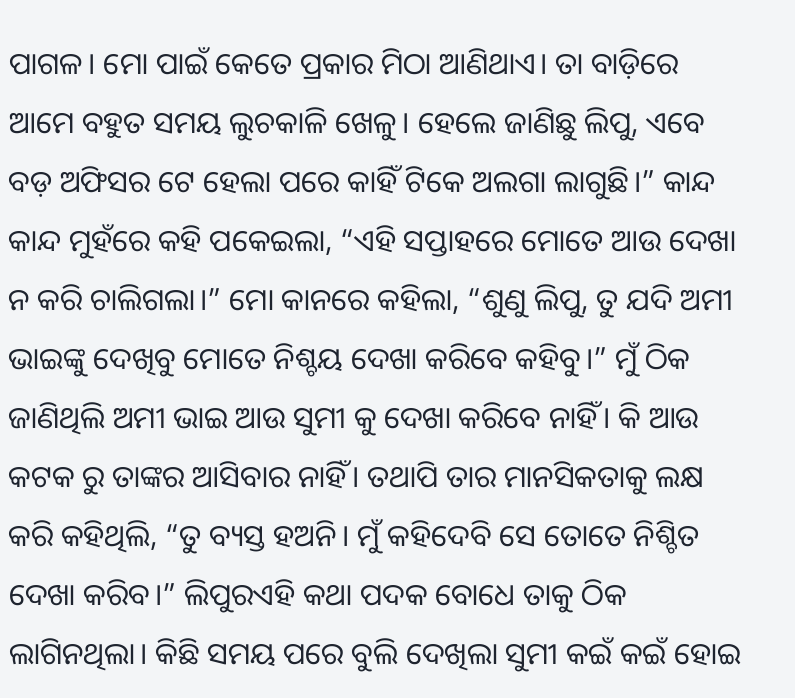ପାଗଳ। ମୋ ପାଇଁ କେତେ ପ୍ରକାର ମିଠା ଆଣିଥାଏ। ତା ବାଡ଼ିରେ ଆମେ ବହୁତ ସମୟ ଲୁଚକାଳି ଖେଳୁ। ହେଲେ ଜାଣିଛୁ ଲିପୁ, ଏବେ ବଡ଼ ଅଫିସର ଟେ ହେଲା ପରେ କାହିଁ ଟିକେ ଅଲଗା ଲାଗୁଛି।” କାନ୍ଦ କାନ୍ଦ ମୁହଁରେ କହି ପକେଇଲା, “ଏହି ସପ୍ତାହରେ ମୋତେ ଆଉ ଦେଖା ନ କରି ଚାଲିଗଲା।” ମୋ କାନରେ କହିଲା, “ଶୁଣୁ ଲିପୁ, ତୁ ଯଦି ଅମୀ ଭାଇଙ୍କୁ ଦେଖିବୁ ମୋତେ ନିଶ୍ଚୟ ଦେଖା କରିବେ କହିବୁ।” ମୁଁ ଠିକ ଜାଣିଥିଲି ଅମୀ ଭାଇ ଆଉ ସୁମୀ କୁ ଦେଖା କରିବେ ନାହିଁ। କି ଆଉ କଟକ ରୁ ତାଙ୍କର ଆସିବାର ନାହିଁ। ତଥାପି ତାର ମାନସିକତାକୁ ଲକ୍ଷ କରି କହିଥିଲି, “ତୁ ବ୍ୟସ୍ତ ହଅନି। ମୁଁ କହିଦେବି ସେ ତୋତେ ନିଶ୍ଚିତ ଦେଖା କରିବ।” ଲିପୁରଏହି କଥା ପଦକ ବୋଧେ ତାକୁ ଠିକ ଲାଗିନଥିଲା। କିଛି ସମୟ ପରେ ବୁଲି ଦେଖିଲା ସୁମୀ କଇଁ କଇଁ ହୋଇ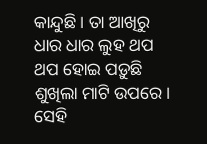କାନ୍ଦୁଛି। ତା ଆଖିରୁ ଧାର ଧାର ଲୁହ ଥପ ଥପ ହୋଇ ପଡ଼ୁଛି ଶୁଖିଲା ମାଟି ଉପରେ। ସେହି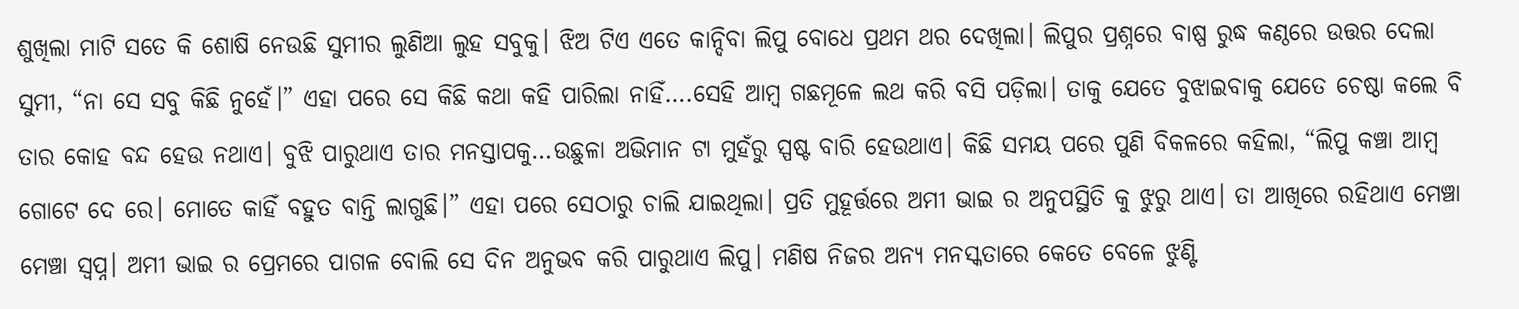ଶୁଖିଲା ମାଟି ସତେ କି ଶୋଷି ନେଉଛି ସୁମୀର ଲୁଣିଆ ଲୁହ ସବୁକୁ। ଝିଅ ଟିଏ ଏତେ କାନ୍ଦିବା ଲିପୁ ବୋଧେ ପ୍ରଥମ ଥର ଦେଖିଲା। ଲିପୁର ପ୍ରଶ୍ନରେ ବାଷ୍ପ ରୁଦ୍ଧ କଣ୍ଠରେ ଉତ୍ତର ଦେଲା ସୁମୀ, “ନା ସେ ସବୁ କିଛି ନୁହେଁ।” ଏହା ପରେ ସେ କିଛି କଥା କହି ପାରିଲା ନାହିଁ….ସେହି ଆମ୍ବ ଗଛମୂଳେ ଲଥ କରି ବସି ପଡ଼ିଲା। ତାକୁ ଯେତେ ବୁଝାଇବାକୁ ଯେତେ ଚେଷ୍ଠା କଲେ ବି ତାର କୋହ ବନ୍ଦ ହେଉ ନଥାଏ। ବୁଝି ପାରୁଥାଏ ତାର ମନସ୍ତାପକୁ…ଉଛୁଳା ଅଭିମାନ ଟା ମୁହଁରୁ ସ୍ପଷ୍ଟ ବାରି ହେଉଥାଏ। କିଛି ସମୟ ପରେ ପୁଣି ବିକଳରେ କହିଲା, “ଲିପୁ କଞ୍ଚା ଆମ୍ବ ଗୋଟେ ଦେ ରେ। ମୋତେ କାହିଁ ବହୁତ ବାନ୍ତି ଲାଗୁଛି।” ଏହା ପରେ ସେଠାରୁ ଚାଲି ଯାଇଥିଲା। ପ୍ରତି ମୁହୂର୍ତ୍ତରେ ଅମୀ ଭାଇ ର ଅନୁପସ୍ଥିତି କୁ ଝୁରୁ ଥାଏ। ତା ଆଖିରେ ରହିଥାଏ ମେଞ୍ଚା ମେଞ୍ଚା ସ୍ବପ୍ନ। ଅମୀ ଭାଇ ର ପ୍ରେମରେ ପାଗଳ ବୋଲି ସେ ଦିନ ଅନୁଭବ କରି ପାରୁଥାଏ ଲିପୁ। ମଣିଷ ନିଜର ଅନ୍ୟ ମନସ୍କତାରେ କେତେ ବେଳେ ଝୁଣ୍ଟି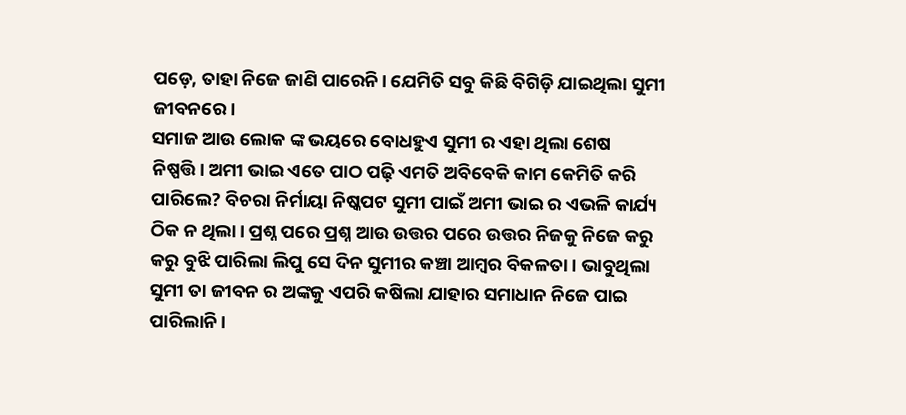ପଡ଼େ, ତାହା ନିଜେ ଜାଣି ପାରେନି। ଯେମିତି ସବୁ କିଛି ବିଗିଡ଼ି ଯାଇଥିଲା ସୁମୀ ଜୀବନରେ।
ସମାଜ ଆଉ ଲୋକ ଙ୍କ ଭୟରେ ବୋଧହୁଏ ସୁମୀ ର ଏହା ଥିଲା ଶେଷ ନିଷ୍ପତ୍ତି। ଅମୀ ଭାଇ ଏତେ ପାଠ ପଢ଼ି ଏମତି ଅବିବେକି କାମ କେମିତି କରି ପାରିଲେ? ବିଚରା ନିର୍ମାୟା ନିଷ୍କପଟ ସୁମୀ ପାଇଁ ଅମୀ ଭାଇ ର ଏଭଳି କାର୍ଯ୍ୟ ଠିକ ନ ଥିଲା। ପ୍ରଶ୍ନ ପରେ ପ୍ରଶ୍ନ ଆଉ ଉତ୍ତର ପରେ ଉତ୍ତର ନିଜକୁ ନିଜେ କରୁ କରୁ ବୁଝି ପାରିଲା ଲିପୁ ସେ ଦିନ ସୁମୀର କଞ୍ଚା ଆମ୍ବର ବିକଳତା। ଭାବୁଥିଲା ସୁମୀ ତା ଜୀବନ ର ଅଙ୍କକୁ ଏପରି କଷିଲା ଯାହାର ସମାଧାନ ନିଜେ ପାଇ ପାରିଲାନି।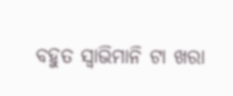ବହୁତ ସ୍ୱାଭିମାନି ଟା ଖରା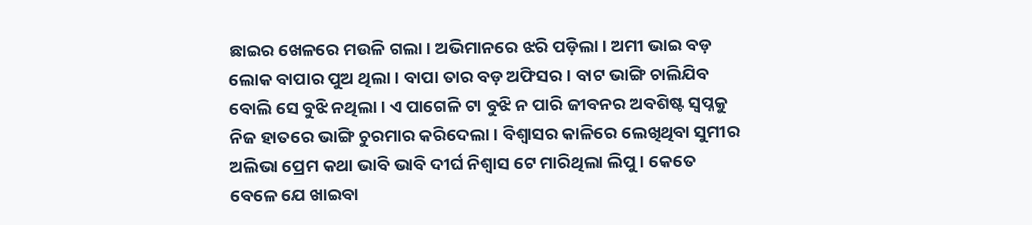ଛାଇର ଖେଳରେ ମଉଳି ଗଲା। ଅଭିମାନରେ ଝରି ପଡ଼ିଲା। ଅମୀ ଭାଇ ବଡ଼ ଲୋକ ବାପାର ପୁଅ ଥିଲା। ବାପା ତାର ବଡ଼ ଅଫିସର। ବାଟ ଭାଙ୍ଗି ଚାଲିଯିବ ବୋଲି ସେ ବୁଝି ନଥିଲା। ଏ ପାଗେଳି ଟା ବୁଝି ନ ପାରି ଜୀବନର ଅବଶିଷ୍ଟ ସ୍ବପ୍ନକୁ ନିଜ ହାତରେ ଭାଙ୍ଗି ଚୁରମାର କରିଦେଲା। ବିଶ୍ୱାସର କାଳିରେ ଲେଖିଥିବା ସୁମୀର ଅଲିଭା ପ୍ରେମ କଥା ଭାବି ଭାବି ଦୀର୍ଘ ନିଶ୍ଵାସ ଟେ ମାରିଥିଲା ଲିପୁ। କେତେ ବେଳେ ଯେ ଖାଇବା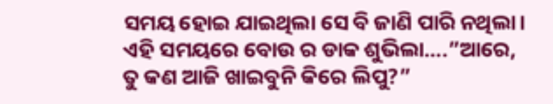ସମୟ ହୋଇ ଯାଇଥିଲା ସେ ବି ଜାଣି ପାରି ନଥିଲା। ଏହି ସମୟରେ ବୋଉ ର ଡାକ ଶୁଭିଲା….”ଆରେ, ତୁ କଣ ଆଜି ଖାଇବୁନି କିରେ ଲିପୁ?”